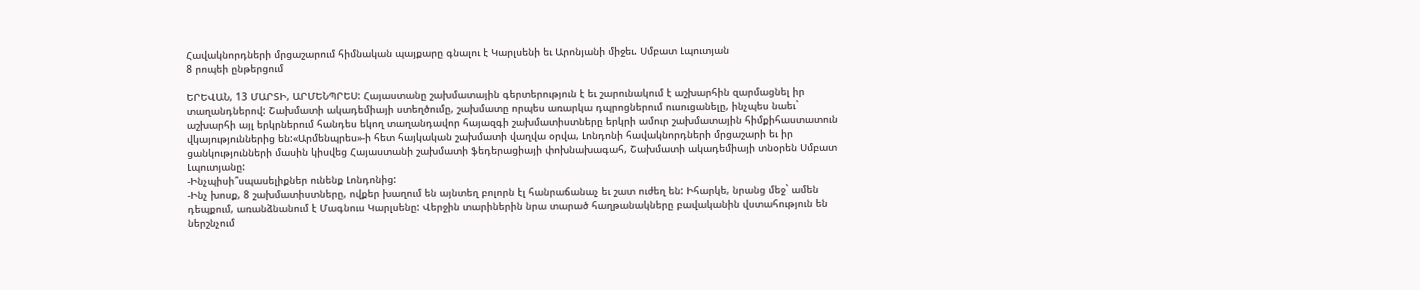Հավակնորդների մրցաշարում հիմնական պայքարը գնալու է Կարլսենի եւ Արոնյանի միջեւ. Սմբատ Լպուտյան
8 րոպեի ընթերցում

ԵՐԵՎԱՆ, 13 ՄԱՐՏԻ, ԱՐՄԵՆՊՐԵՍ: Հայաստանը շախմատային գերտերություն է եւ շարունակում է աշխարհին զարմացնել իր տաղանդներով: Շախմատի ակադեմիայի ստեղծումը, շախմատը որպես առարկա դպրոցներում ուսուցանելը, ինչպես նաեւ` աշխարհի այլ երկրներում հանդես եկող տաղանդավոր հայազգի շախմատիստները երկրի ամուր շախմատային հիմքիհաստատուն վկայություններից են:«Արմենպրես»-ի հետ հայկական շախմատի վաղվա օրվա, Լոնդոնի հավակնորդների մրցաշարի եւ իր ցանկությունների մասին կիսվեց Հայաստանի շախմատի ֆեդերացիայի փոխնախագահ, Շախմատի ակադեմիայի տնօրեն Սմբատ Լպուտյանը:
-Ինչպիսի՞սպասելիքներ ունենք Լոնդոնից:
-Ինչ խոսք, 8 շախմատիստները, ովքեր խաղում են այնտեղ բոլորն էլ հանրաճանաչ եւ շատ ուժեղ են: Իհարկե, նրանց մեջ` ամեն դեպքում, առանձնանում է Մագնուս Կարլսենը: Վերջին տարիներին նրա տարած հաղթանակները բավականին վստահություն են ներշնչում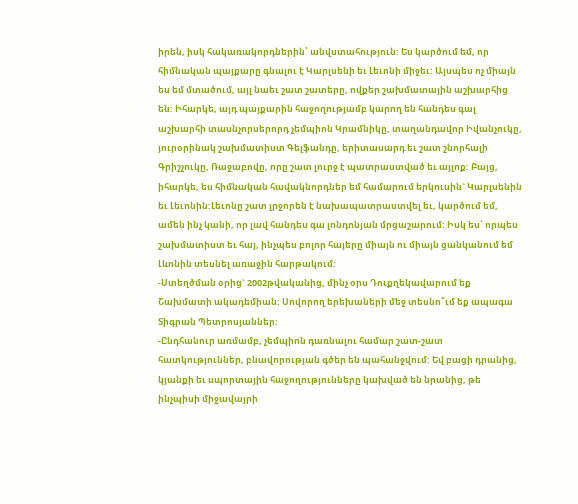իրեն, իսկ հակառակորդներին՝ անվստահություն: Ես կարծում եմ, որ հիմնական պայքարը գնալու է Կարլսենի եւ Լեւոնի միջեւ: Այսպես ոչ միայն ես եմ մտածում, այլ նաեւ շատ շատերը, ովքեր շախմատային աշխարհից են: Իհարկե, այդ պայքարին հաջողությամբ կարող են հանդես գալ աշխարհի տասնչորսերորդ չեմպիոն Կրամնիկը, տաղանդավոր Իվանչուկը, յուրօրինակ շախմատիստ Գելֆանդը, երիտասարդ եւ շատ շնորհալի Գրիշչուկը, Ռաջաբովը, որը շատ լուրջ է պատրաստված եւ այլոք: Բայց, իհարկե, ես հիմնական հավակնորդներ եմ համարում երկուսին` Կարլսենին եւ Լեւոնին:Լեւոնը շատ լրջորեն է նախապատրաստվել եւ, կարծում եմ, ամեն ինչ կանի, որ լավ հանդես գա լոնդոնյան մրցաշարում: Իսկ ես՝ որպես շախմատիստ եւ հայ, ինչպես բոլոր հայերը միայն ու միայն ցանկանում եմ Լևոնին տեսնել առաջին հարթակում:
-Ստեղծման օրից` 2002թվականից, մինչ օրս Դուքղեկավարում եք Շախմատի ակադեմիան: Սովորող երեխաների մեջ տեսնո՞ւմ եք ապագա Տիգրան Պետրոսյաններ:
-Ընդհանուր առմամբ, չեմպիոն դառնալու համար շատ-շատ հատկություններ, բնավորության գծեր են պահանջվում: Եվ բացի դրանից, կյանքի եւ սպորտային հաջողությունները կախված են նրանից, թե ինչպիսի միջավայրի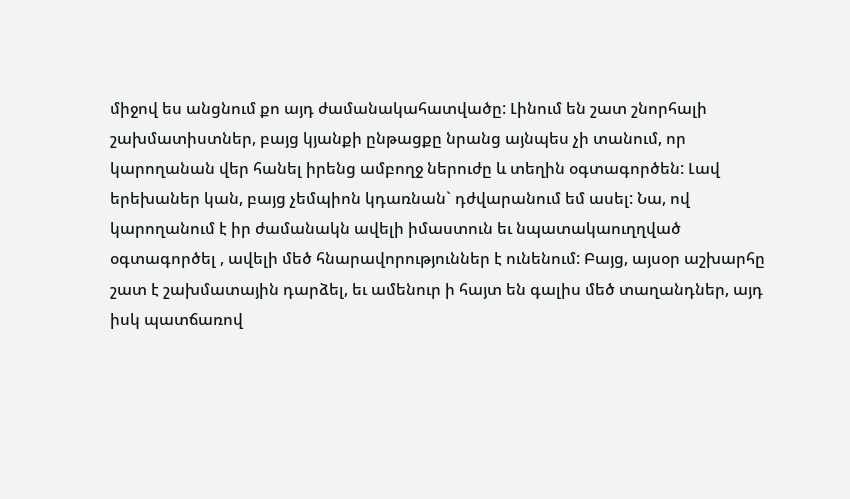միջով ես անցնում քո այդ ժամանակահատվածը: Լինում են շատ շնորհալի շախմատիստներ, բայց կյանքի ընթացքը նրանց այնպես չի տանում, որ կարողանան վեր հանել իրենց ամբողջ ներուժը և տեղին օգտագործեն: Լավ երեխաներ կան, բայց չեմպիոն կդառնան` դժվարանում եմ ասել: Նա, ով կարողանում է իր ժամանակն ավելի իմաստուն եւ նպատակաուղղված օգտագործել , ավելի մեծ հնարավորություններ է ունենում: Բայց, այսօր աշխարհը շատ է շախմատային դարձել, եւ ամենուր ի հայտ են գալիս մեծ տաղանդներ, այդ իսկ պատճառով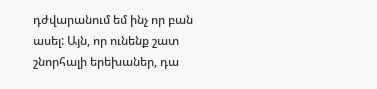դժվարանում եմ ինչ որ բան ասել: Այն, որ ունենք շատ շնորհալի երեխաներ, դա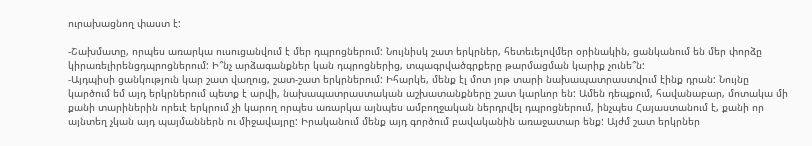ուրախացնող փաստ է:

-Շախմատը, որպես առարկա ուսուցանվում է մեր դպրոցներում: Նույնիսկ շատ երկրներ, հետեւելովմեր օրինակին, ցանկանում են մեր փորձը կիրառելիրենցդպրոցներում: Ի՞նչ արձագանքներ կան դպրոցներից, տպագրվածգրքերը թարմացման կարիք չունե՞ն:
-Այդպիսի ցանկություն կար շատ վաղուց, շատ-շատ երկրներում: Իհարկե, մենք էլ մոտ յոթ տարի նախապատրաստվում էինք դրան: Նույնը կարծում եմ այդ երկրներում պետք է արվի, նախապատրաստական աշխատանքները շատ կարևոր են: Ամեն դեպքում, հավանաբար, մոտակա մի քանի տարիներին որեւէ երկրում չի կարող որպես առարկա այնպես ամբողջական ներդրվել դպրոցներում, ինչպես Հայաստանում է, քանի որ այնտեղ չկան այդ պայմաններն ու միջավայրը: Իրականում մենք այդ գործում բավականին առաջատար ենք: Այժմ շատ երկրներ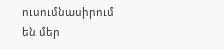ուսումնասիրում են մեր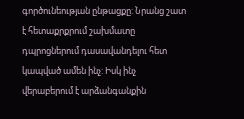գործունեության ընթացքը: Նրանց շատ է հետաքրքրում շախմատը դպրոցներում դասավանդելու հետ կապված ամեն ինչ: Իսկ ինչ վերաբերում է արձանգանքին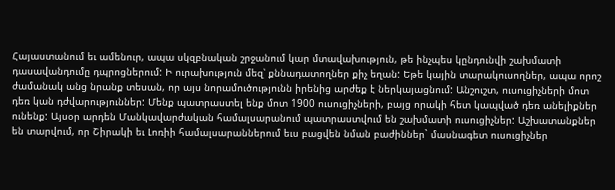Հայաստանում եւ ամենուր, ապա սկզբնական շրջանում կար մտավախություն, թե ինչպես կընդունվի շախմատի դասավանդումը դպրոցներում: Ի ուրախություն մեզ՝ քննադատողներ քիչ եղան: Եթե կային տարակուսողներ, ապա որոշ ժամանակ անց նրանք տեսան, որ այս նորամուծությունն իրենից արժեք է ներկայացնում: Անշուշտ, ուսուցիչների մոտ դեռ կան դժվարություններ: Մենք պատրաստել ենք մոտ 1900 ուսուցիչների, բայց որակի հետ կապված դեռ անելիքներ ունենք: Այսօր արդեն Մանկավարժական համալսարանում պատրաստվում են շախմատի ուսուցիչներ: Աշխատանքներ են տարվում, որ Շիրակի եւ Լոռիի համալսարաններում եւս բացվեն նման բաժիններ` մասնագետ ուսուցիչներ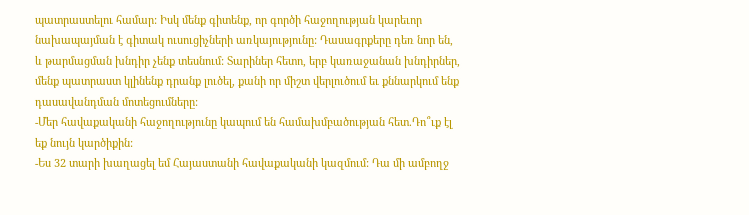պատրաստելու համար: Իսկ մենք գիտենք, որ գործի հաջողության կարեւոր նախապայման է գիտակ ուսուցիչների առկայությունը: Դասագրքերը դեռ նոր են, և թարմացման խնդիր չենք տեսնում: Տարիներ հետո, երբ կառաջանան խնդիրներ, մենք պատրաստ կլինենք դրանք լուծել, քանի որ միշտ վերլուծում եւ քննարկում ենք դասավանդման մոտեցումները:
-Մեր հավաքականի հաջողությունը կապում են համախմբածության հետ.Դո՞ւք էլ եք նույն կարծիքին:
-Ես 32 տարի խաղացել եմ Հայաստանի հավաքականի կազմում: Դա մի ամբողջ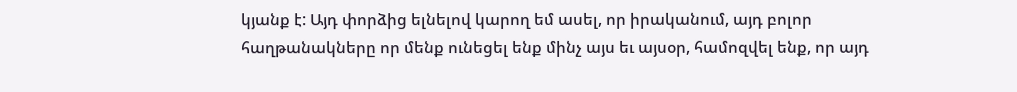կյանք է: Այդ փորձից ելնելով կարող եմ ասել, որ իրականում, այդ բոլոր հաղթանակները որ մենք ունեցել ենք մինչ այս եւ այսօր, համոզվել ենք, որ այդ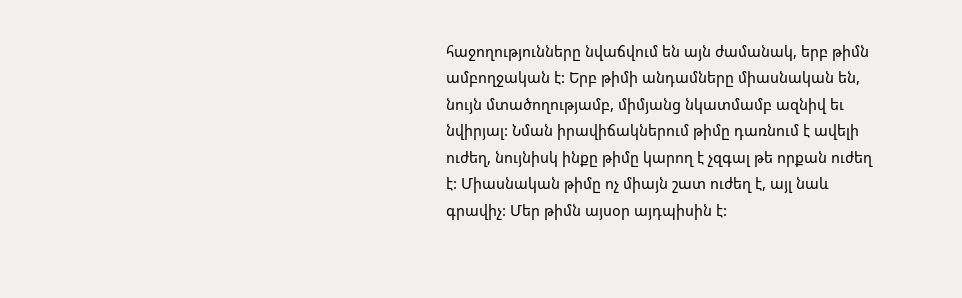հաջողությունները նվաճվում են այն ժամանակ, երբ թիմն ամբողջական է: Երբ թիմի անդամները միասնական են, նույն մտածողությամբ, միմյանց նկատմամբ ազնիվ եւ նվիրյալ: Նման իրավիճակներում թիմը դառնում է ավելի ուժեղ, նույնիսկ ինքը թիմը կարող է չզգալ թե որքան ուժեղ է: Միասնական թիմը ոչ միայն շատ ուժեղ է, այլ նաև գրավիչ: Մեր թիմն այսօր այդպիսին է: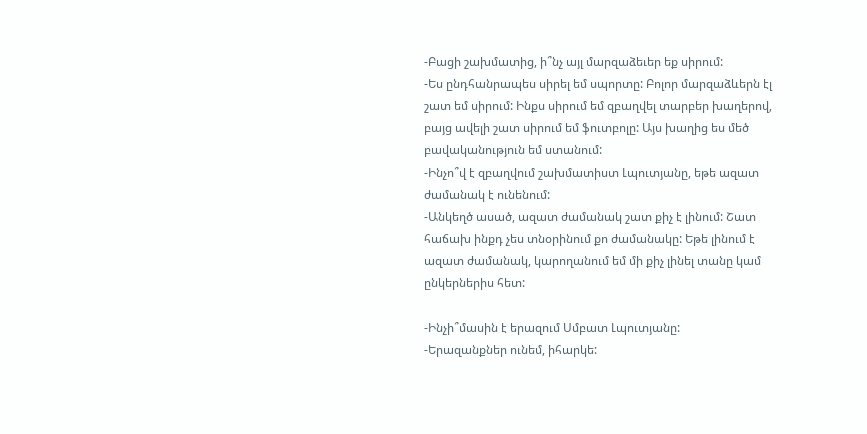-Բացի շախմատից, ի՞նչ այլ մարզաձեւեր եք սիրում:
-Ես ընդհանրապես սիրել եմ սպորտը: Բոլոր մարզաձևերն էլ շատ եմ սիրում: Ինքս սիրում եմ զբաղվել տարբեր խաղերով, բայց ավելի շատ սիրում եմ ֆուտբոլը: Այս խաղից ես մեծ բավականություն եմ ստանում:
-Ինչո՞վ է զբաղվում շախմատիստ Լպուտյանը, եթե ազատ ժամանակ է ունենում:
-Անկեղծ ասած, ազատ ժամանակ շատ քիչ է լինում: Շատ հաճախ ինքդ չես տնօրինում քո ժամանակը: Եթե լինում է ազատ ժամանակ, կարողանում եմ մի քիչ լինել տանը կամ ընկերներիս հետ:

-Ինչի՞մասին է երազում Սմբատ Լպուտյանը:
-Երազանքներ ունեմ, իհարկե: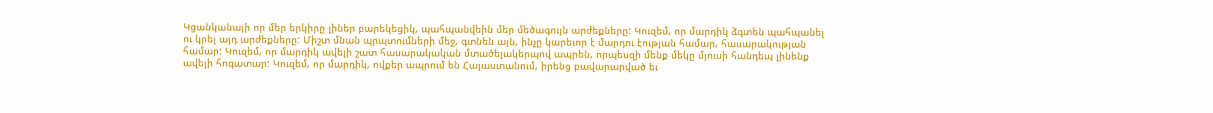Կցանկանայի որ մեր երկիրը լիներ բարեկեցիկ, պահպանվեին մեր մեծագույն արժեքները: Կուզեմ, որ մարդիկ ձգտեն պահպանել ու կրել այդ արժեքները: Միշտ մնան պրպտումների մեջ, գտնեն այն, ինչը կարեւոր է մարդու էության համար, հասարակության համար: Կուզեմ, որ մարդիկ ավելի շատ հասարակական մտածելակերպով ապրեն, որպեսզի մենք մեկը մյուսի հանդեպ լինենք ավելի հոգատար: Կուզեմ, որ մարդիկ, ովքեր ապրում են Հայաստանում, իրենց բավարարված եւ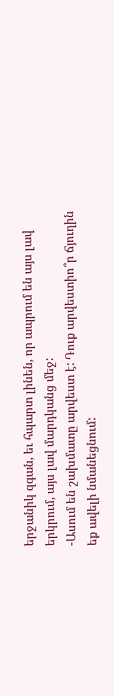երջանիկ զգան, եւ հպարտ լինեն, որ ապրում են այս լավ երկրում, այս լավ մարդկանց մեջ:
-Ասում են շախմատը արվեստ է: Դուք արվեստիո՞ր ճյուղին եք ավելի նմանեցնում: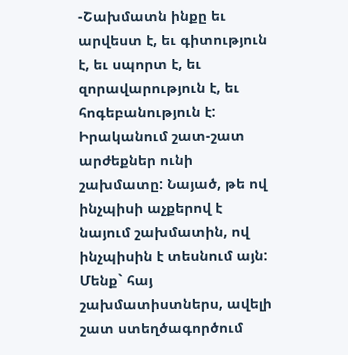-Շախմատն ինքը եւ արվեստ է, եւ գիտություն է, եւ սպորտ է, եւ զորավարություն է, եւ հոգեբանություն է: Իրականում շատ-շատ արժեքներ ունի շախմատը: Նայած, թե ով ինչպիսի աչքերով է նայում շախմատին, ով ինչպիսին է տեսնում այն: Մենք` հայ շախմատիստներս, ավելի շատ ստեղծագործում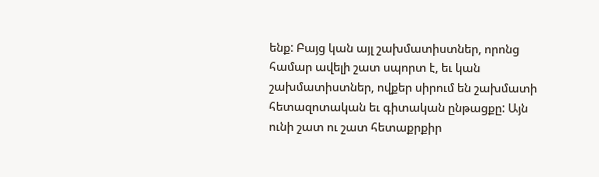ենք: Բայց կան այլ շախմատիստներ, որոնց համար ավելի շատ սպորտ է, եւ կան շախմատիստներ, ովքեր սիրում են շախմատի հետազոտական եւ գիտական ընթացքը: Այն ունի շատ ու շատ հետաքրքիր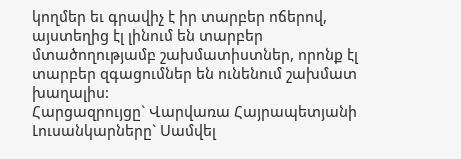կողմեր եւ գրավիչ է իր տարբեր ոճերով, այստեղից էլ լինում են տարբեր մտածողությամբ շախմատիստներ, որոնք էլ տարբեր զգացումներ են ունենում շախմատ խաղալիս:
Հարցազրույցը` Վարվառա Հայրապետյանի
Լուսանկարները` Սամվել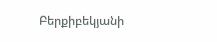Բերքիբեկյանի